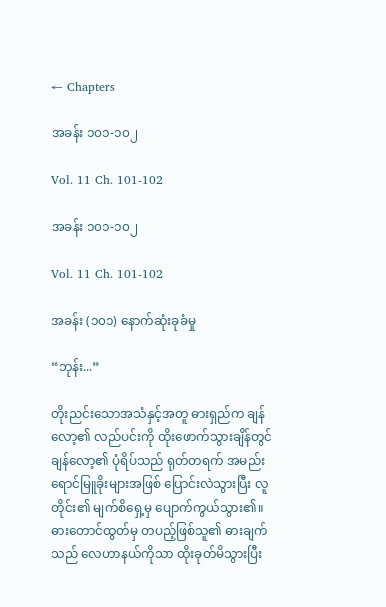← Chapters

အခန်း ၁၀၁-၁၀၂

Vol. 11 Ch. 101-102

အခန်း ၁၀၁-၁၀၂

Vol. 11 Ch. 101-102

အခန်း (၁၀၁) နောက်ဆုံးခုခံမှု

“ဘုန်း...”

တိုးညင်းသောအသံနှင့်အတူ ဓားရှည်က ချန်လော့၏ လည်ပင်းကို ထိုးဖောက်သွားချိန်တွင် ချန်လော့၏ ပုံရိပ်သည် ရုတ်တရက် အမည်းရောင်မြူခိုးများအဖြစ် ပြောင်းလဲသွားပြီး လူတိုင်း၏ မျက်စိရှေ့မှ ပျောက်ကွယ်သွား၏။ ဓားတောင်ထွတ်မှ တပည့်ဖြစ်သူ၏ ဓားချက်သည် လေဟာနယ်ကိုသာ ထိုးခုတ်မိသွားပြီး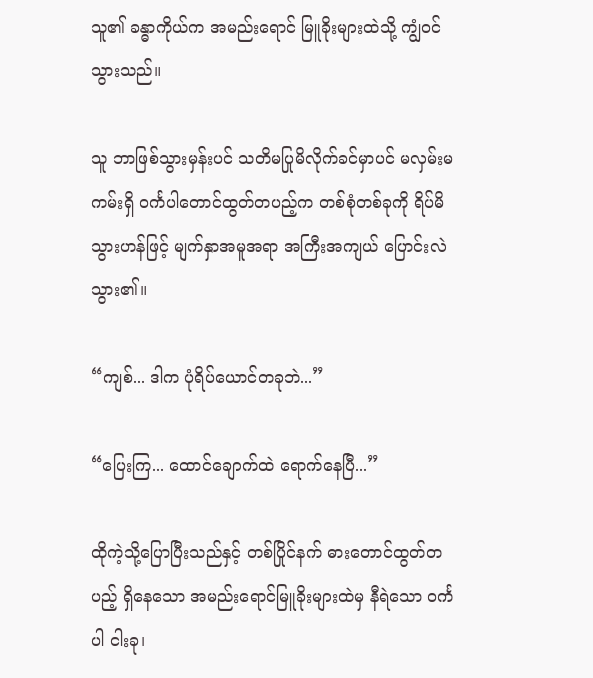သူ၏ ခန္ဓာကိုယ်က အမည်းရောင် မြူခိုးများထဲသို့ ကျွံဝင်သွားသည်။

သူ ဘာဖြစ်သွားမှန်းပင် သတိမပြုမိလိုက်ခင်မှာပင် မလှမ်းမကမ်းရှိ ဝင်္ကပါတောင်ထွတ်တပည့်က တစ်စုံတစ်ခုကို ရိပ်မိသွားဟန်ဖြင့် မျက်နှာအမူအရာ အကြီးအကျယ် ပြောင်းလဲသွား၏။

“ကျစ်... ဒါက ပုံရိပ်ယောင်တခုဘဲ...”

“ပြေးကြ... ထောင်ချောက်ထဲ ရောက်နေပြီ...”

ထိုကဲ့သို့ပြောပြီးသည်နှင့် တစ်ပြိုင်နက် ဓားတောင်ထွတ်တပည့် ရှိနေသော အမည်းရောင်မြူခိုးများထဲမှ နီရဲသော ဝင်္ကပါ ငါးခု၊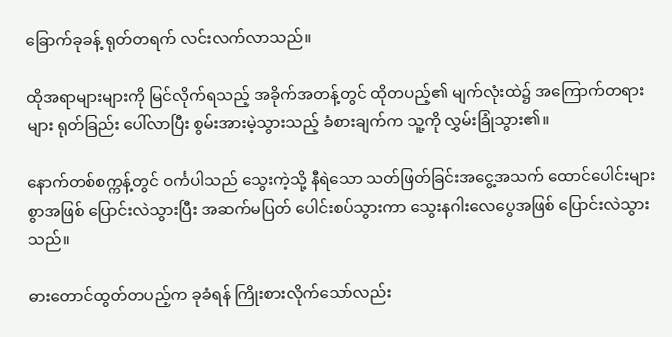ခြောက်ခုခန့် ရုတ်တရက် လင်းလက်လာသည်။

ထိုအရာများများကို မြင်လိုက်ရသည့် အခိုက်အတန့်တွင် ထိုတပည့်၏ မျက်လုံးထဲ၌ အကြောက်တရားများ ရုတ်ခြည်း ပေါ်လာပြီး စွမ်းအားမဲ့သွားသည့် ခံစားချက်က သူ့ကို လွှမ်းခြုံသွား၏။

နောက်တစ်စက္ကန့်တွင် ဝင်္ကပါသည် သွေးကဲ့သို့ နီရဲသော သတ်ဖြတ်ခြင်းအငွေ့အသက် ထောင်ပေါင်းများစွာအဖြစ် ပြောင်းလဲသွားပြီး အဆက်မပြတ် ပေါင်းစပ်သွားကာ သွေးနဂါးလေပွေအဖြစ် ပြောင်းလဲသွားသည်။

ဓားတောင်ထွတ်တပည့်က ခုခံရန် ကြိုးစားလိုက်သော်လည်း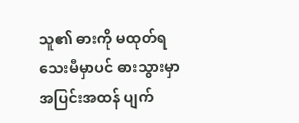သူ၏ ဓားကို မထုတ်ရသေးမီမှာပင် ဓားသွားမှာ အပြင်းအထန် ပျက်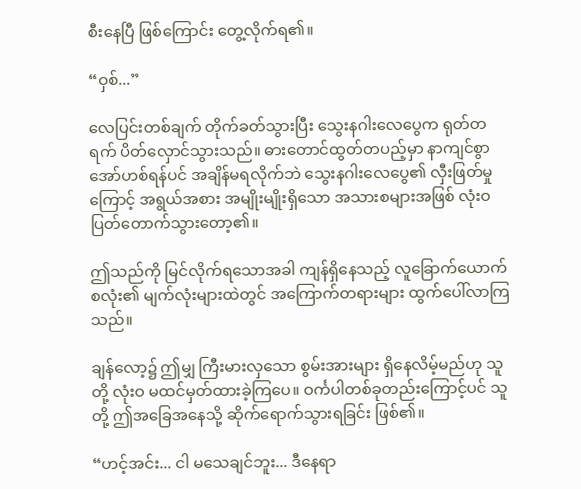စီးနေပြီ ဖြစ်ကြောင်း တွေ့လိုက်ရ၏။

“ဝှစ်...”

လေပြင်းတစ်ချက် တိုက်ခတ်သွားပြီး သွေးနဂါးလေပွေက ရုတ်တရက် ပိတ်လှောင်သွားသည်။ ဓားတောင်ထွတ်တပည့်မှာ နာကျင်စွာ အော်ဟစ်ရန်ပင် အချိန်မရလိုက်ဘဲ သွေးနဂါးလေပွေ၏ လှီးဖြတ်မှုကြောင့် အရွယ်အစား အမျိုးမျိုးရှိသော အသားစများအဖြစ် လုံးဝ ပြတ်တောက်သွားတော့၏။

ဤသည်ကို မြင်လိုက်ရသောအခါ ကျန်ရှိနေသည့် လူခြောက်ယောက်စလုံး၏ မျက်လုံးများထဲတွင် အကြောက်တရားများ ထွက်ပေါ်လာကြသည်။

ချန်လော့၌ ဤမျှ ကြီးမားလှသော စွမ်းအားများ ရှိနေလိမ့်မည်ဟု သူတို့ လုံးဝ မထင်မှတ်ထားခဲ့ကြပေ။ ဝင်္ကပါတစ်ခုတည်းကြောင့်ပင် သူတို့ ဤအခြေအနေသို့ ဆိုက်ရောက်သွားရခြင်း ဖြစ်၏။

“ဟင့်အင်း... ငါ မသေချင်ဘူး... ဒီနေရာ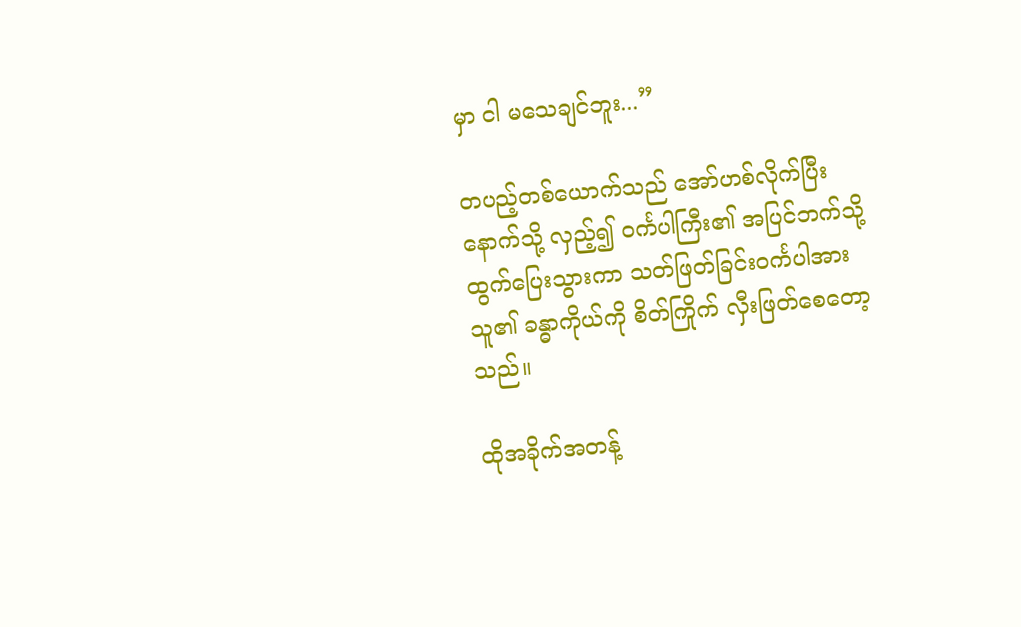မှာ ငါ မသေချင်ဘူး...”

တပည့်တစ်ယောက်သည် အော်ဟစ်လိုက်ပြီး နောက်သို့ လှည့်၍ ဝင်္ကပါကြီး၏ အပြင်ဘက်သို့ ထွက်ပြေးသွားကာ သတ်ဖြတ်ခြင်းဝင်္ကပါအား သူ၏ ခန္ဓာကိုယ်ကို စိတ်ကြိုက် လှီးဖြတ်စေတော့သည်။

ထိုအခိုက်အတန့်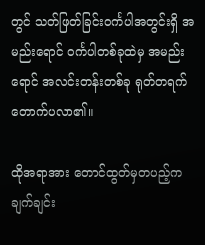တွင် သတ်ဖြတ်ခြင်းဝင်္ကပါအတွင်းရှိ အမည်းရောင် ဝင်္ကပါတစ်ခုထဲမှ အမည်းရောင် အလင်းတန်းတစ်ခု ရုတ်တရက် တောက်ပလာ၏။

ထိုအရာအား တောင်ထွတ်မှတပည့်က ချက်ချင်း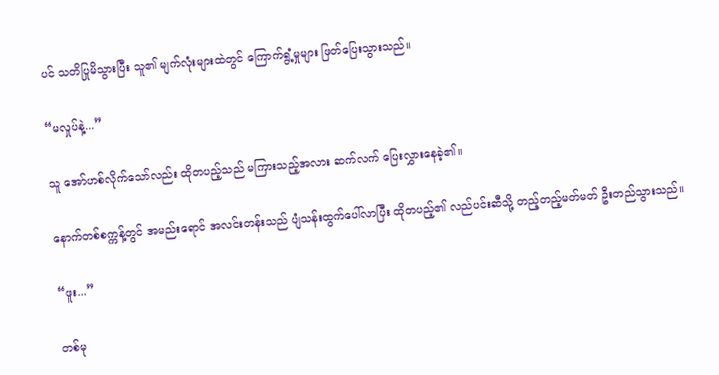ပင် သတိပြုမိသွားပြီး သူ၏ မျက်လုံးများထဲတွင် ကြောက်ရွံ့မှုများ ဖြတ်ပြေးသွားသည်။

“မလှုပ်နဲ့...”

သူ အော်ဟစ်လိုက်သော်လည်း ထိုတပည့်သည် မကြားသည့်အလား ဆက်လက် ပြေးလွှားနေခဲ့၏။

နောက်တစ်စက္ကန့်တွင် အမည်းရောင် အလင်းတန်းသည် ပျံသန်းထွက်ပေါ်လာပြီး ထိုတပည့်၏ လည်ပင်းဆီသို့ တည့်တည့်မတ်မတ် ဦးတည်သွားသည်။

“ဖူး...”

တစ်မု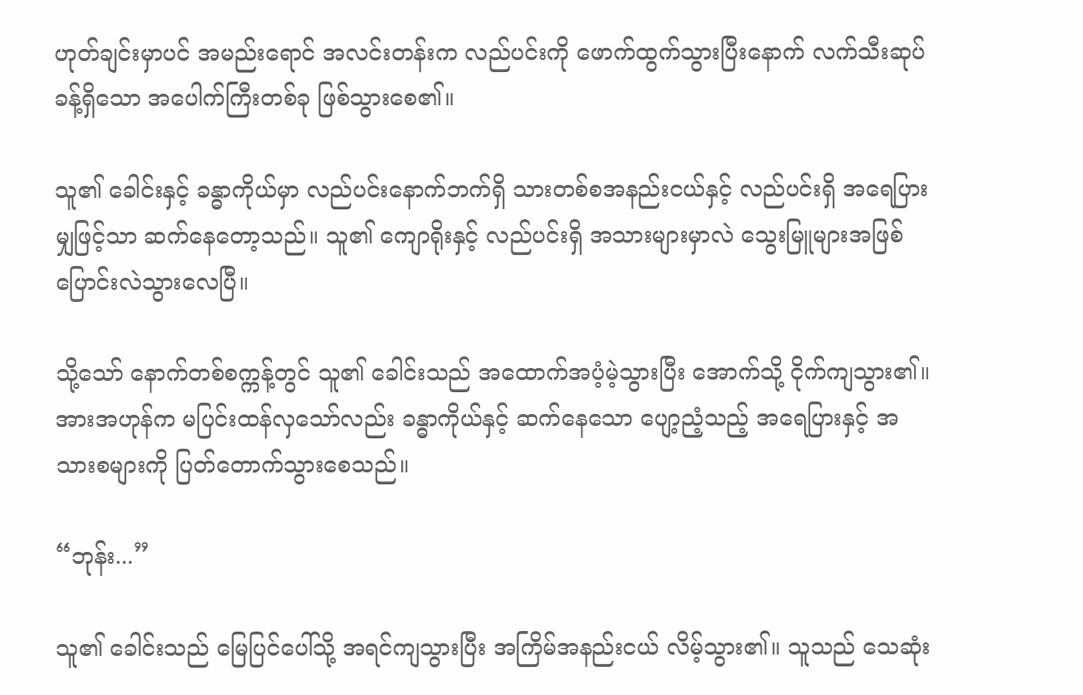ဟုတ်ချင်းမှာပင် အမည်းရောင် အလင်းတန်းက လည်ပင်းကို ဖောက်ထွက်သွားပြီးနောက် လက်သီးဆုပ်ခန့်ရှိသော အပေါက်ကြီးတစ်ခု ဖြစ်သွားစေ၏။

သူ၏ ခေါင်းနှင့် ခန္ဓာကိုယ်မှာ လည်ပင်းနောက်ဘက်ရှိ သားတစ်စအနည်းငယ်နှင့် လည်ပင်းရှိ အရေပြားမျှဖြင့်သာ ဆက်နေတော့သည်။ သူ၏ ကျောရိုးနှင့် လည်ပင်းရှိ အသားများမှာလဲ သွေးမြူများအဖြစ် ပြောင်းလဲသွားလေပြီ။

သို့သော် နောက်တစ်စက္ကန့်တွင် သူ၏ ခေါင်းသည် အထောက်အပံ့မဲ့သွားပြီး အောက်သို့ ငိုက်ကျသွား၏။ အားအဟုန်က မပြင်းထန်လှသော်လည်း ခန္ဓာကိုယ်နှင့် ဆက်နေသော ပျော့ညံ့သည့် အရေပြားနှင့် အသားစများကို ပြတ်တောက်သွားစေသည်။

“ဘုန်း...”

သူ၏ ခေါင်းသည် မြေပြင်ပေါ်သို့ အရင်ကျသွားပြီး အကြိမ်အနည်းငယ် လိမ့်သွား၏။ သူသည် သေဆုံး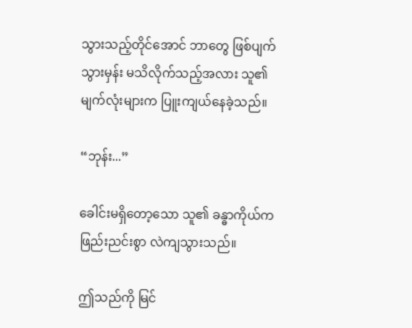သွားသည့်တိုင်အောင် ဘာတွေ ဖြစ်ပျက်သွားမှန်း မသိလိုက်သည့်အလား သူ၏ မျက်လုံးများက ပြူးကျယ်နေခဲ့သည်။

“ဘုန်း...”

ခေါင်းမရှိတော့သော သူ၏ ခန္ဓာကိုယ်က ဖြည်းညင်းစွာ လဲကျသွားသည်။

ဤသည်ကို မြင်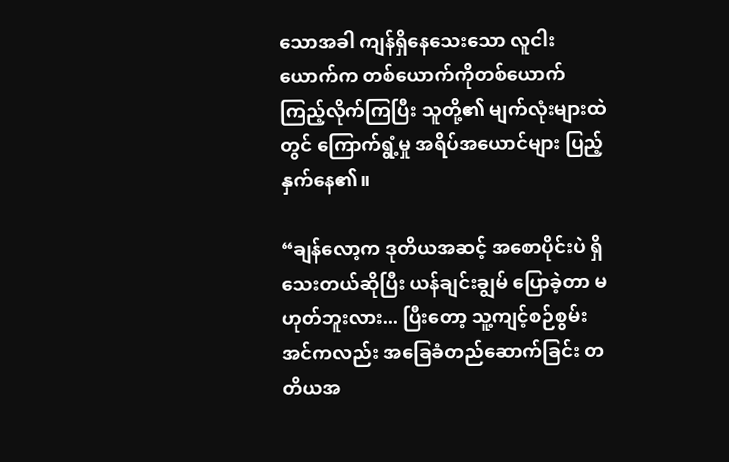သောအခါ ကျန်ရှိနေသေးသော လူငါးယောက်က တစ်ယောက်ကိုတစ်ယောက် ကြည့်လိုက်ကြပြီး သူတို့၏ မျက်လုံးများထဲတွင် ကြောက်ရွံ့မှု အရိပ်အယောင်များ ပြည့်နှက်နေ၏။

“ချန်လော့က ဒုတိယအဆင့် အစောပိုင်းပဲ ရှိသေးတယ်ဆိုပြီး ယန်ချင်းချွမ် ပြောခဲ့တာ မဟုတ်ဘူးလား... ပြီးတော့ သူ့ကျင့်စဉ်စွမ်းအင်ကလည်း အခြေခံတည်ဆောက်ခြင်း တတိယအ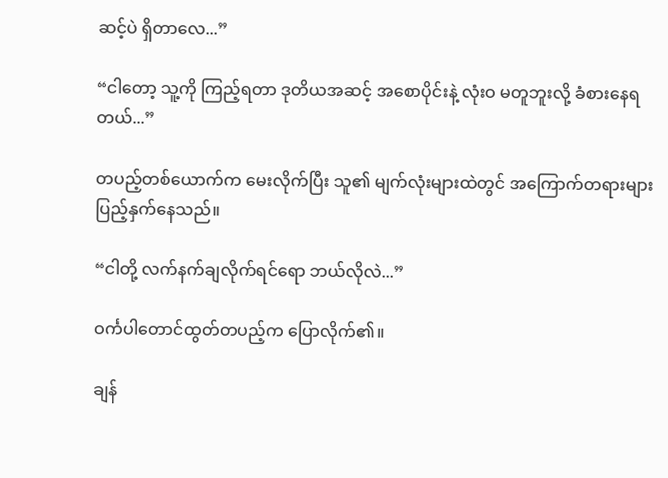ဆင့်ပဲ ရှိတာလေ...”

“ငါတော့ သူ့ကို ကြည့်ရတာ ဒုတိယအဆင့် အစောပိုင်းနဲ့ လုံးဝ မတူဘူးလို့ ခံစားနေရတယ်...”

တပည့်တစ်ယောက်က မေးလိုက်ပြီး သူ၏ မျက်လုံးများထဲတွင် အကြောက်တရားများ ပြည့်နှက်နေသည်။

“ငါတို့ လက်နက်ချလိုက်ရင်ရော ဘယ်လိုလဲ...”

ဝင်္ကပါတောင်ထွတ်တပည့်က ပြောလိုက်၏။

ချန်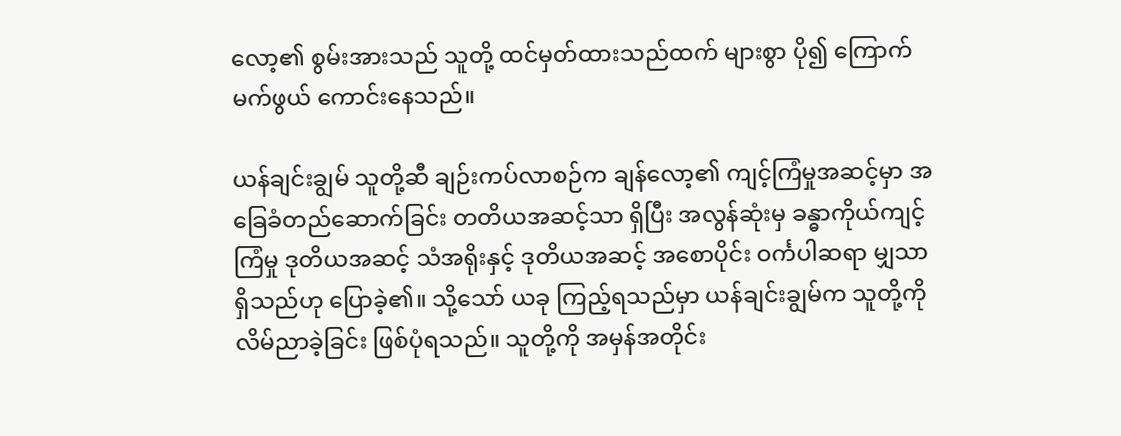လော့၏ စွမ်းအားသည် သူတို့ ထင်မှတ်ထားသည်ထက် များစွာ ပို၍ ကြောက်မက်ဖွယ် ကောင်းနေသည်။

ယန်ချင်းချွမ် သူတို့ဆီ ချဉ်းကပ်လာစဉ်က ချန်လော့၏ ကျင့်ကြံမှုအဆင့်မှာ အခြေခံတည်ဆောက်ခြင်း တတိယအဆင့်သာ ရှိပြီး အလွန်ဆုံးမှ ခန္ဓာကိုယ်ကျင့်ကြံမှု ဒုတိယအဆင့် သံအရိုးနှင့် ဒုတိယအဆင့် အစောပိုင်း ဝင်္ကပါဆရာ မျှသာ ရှိသည်ဟု ပြောခဲ့၏။ သို့သော် ယခု ကြည့်ရသည်မှာ ယန်ချင်းချွမ်က သူတို့ကို လိမ်ညာခဲ့ခြင်း ဖြစ်ပုံရသည်။ သူတို့ကို အမှန်အတိုင်း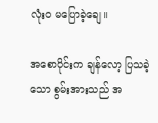လုံးဝ မပြောခဲ့ချေ။

အစောပိုင်းက ချန်လော့ ပြသခဲ့သော စွမ်းအားသည် အ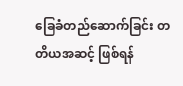ခြေခံတည်ဆောက်ခြင်း တတိယအဆင့် ဖြစ်ရန်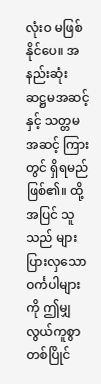လုံးဝ မဖြစ်နိုင်ပေ။ အနည်းဆုံး ဆဋ္ဌမအဆင့်နှင့် သတ္တမအဆင့် ကြားတွင် ရှိရမည် ဖြစ်၏။ ထို့အပြင် သူသည် များပြားလှသော ဝင်္ကပါများကို ဤမျှ လွယ်ကူစွာ တစ်ပြိုင်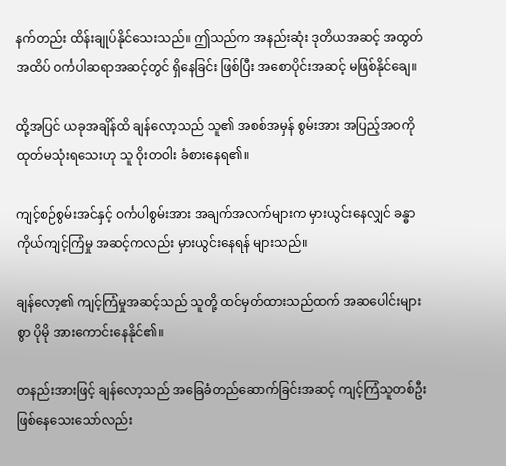နက်တည်း ထိန်းချုပ်နိုင်သေးသည်။ ဤသည်က အနည်းဆုံး ဒုတိယအဆင့် အထွတ်အထိပ် ဝင်္ကပါဆရာအဆင့်တွင် ရှိနေခြင်း ဖြစ်ပြီး အစောပိုင်းအဆင့် မဖြစ်နိုင်ချေ။

ထို့အပြင် ယခုအချိန်ထိ ချန်လော့သည် သူ၏ အစစ်အမှန် စွမ်းအား အပြည့်အဝကို ထုတ်မသုံးရသေးဟု သူ ဝိုးတဝါး ခံစားနေရ၏။

ကျင့်စဉ်စွမ်းအင်နှင့် ဝင်္ကပါစွမ်းအား အချက်အလက်များက မှားယွင်းနေလျှင် ခန္ဓာကိုယ်ကျင့်ကြံမှု အဆင့်ကလည်း မှားယွင်းနေရန် များသည်။

ချန်လော့၏ ကျင့်ကြံမှုအဆင့်သည် သူတို့ ထင်မှတ်ထားသည်ထက် အဆပေါင်းများစွာ ပိုမို အားကောင်းနေနိုင်၏။

တနည်းအားဖြင့် ချန်လော့သည် အခြေခံတည်ဆောက်ခြင်းအဆင့် ကျင့်ကြံသူတစ်ဦး ဖြစ်နေသေးသော်လည်း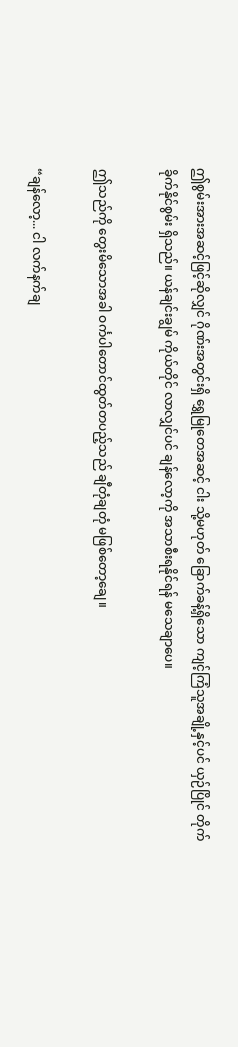ဤစွမ်းအားအဆင့်ဖြင့်ဆိုလျှင် ဂိုဏ်းအတွင်းရှိ ရွှေမြုတေအဆင့် ငါး သို့မဟုတ် ခြောက်ခန့်ရှိသော ကျင့်ကြံသူအချို့နှင့်ပင် ယှဉ်ပြိုင် တိုက်ခိုက်နိုင်စွမ်း ရှိသည်။ ယန်ချင်းချွမ် ကိုယ်တိုင် လာလျှင်ပင် ချန်လော့ကို အသာစီးရနိုင်ရန် မသေချာပေ။

ဤသည်ကို တွေးမိသောအခါ ဝင်္ကပါတောင်ထွတ်တပည့်သည် ချီတုံချတုံ မဖြစ်တော့ချေ။

“ချန်လော့... ငါ လက်နက်ချ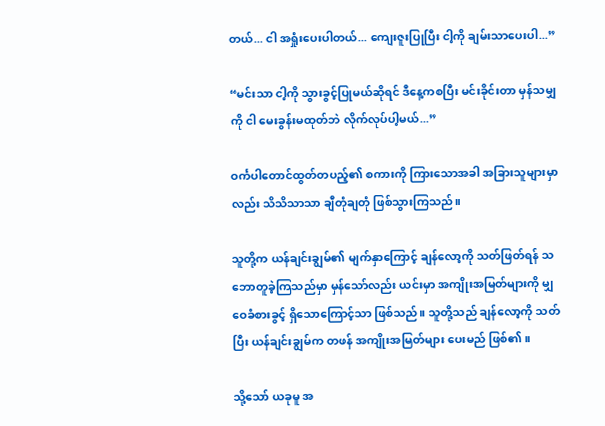တယ်... ငါ အရှုံးပေးပါတယ်... ကျေးဇူးပြုပြီး ငါ့ကို ချမ်းသာပေးပါ...”

“မင်းသာ ငါ့ကို သွားခွင့်ပြုမယ်ဆိုရင် ဒီနေ့ကစပြီး မင်းခိုင်းတာ မှန်သမျှကို ငါ မေးခွန်းမထုတ်ဘဲ လိုက်လုပ်ပါ့မယ်...”

ဝင်္ကပါတောင်ထွတ်တပည့်၏ စကားကို ကြားသောအခါ အခြားသူများမှာလည်း သိသိသာသာ ချီတုံချတုံ ဖြစ်သွားကြသည်။

သူတို့က ယန်ချင်းချွမ်၏ မျက်နှာကြောင့် ချန်လော့ကို သတ်ဖြတ်ရန် သဘောတူခဲ့ကြသည်မှာ မှန်သော်လည်း ယင်းမှာ အကျိုးအမြတ်များကို မျှဝေခံစားခွင့် ရှိသောကြောင့်သာ ဖြစ်သည်။ သူတို့သည် ချန်လော့ကို သတ်ပြီး ယန်ချင်းချွမ်က တဖန် အကျိုးအမြတ်များ ပေးမည် ဖြစ်၏။

သို့သော် ယခုမူ အ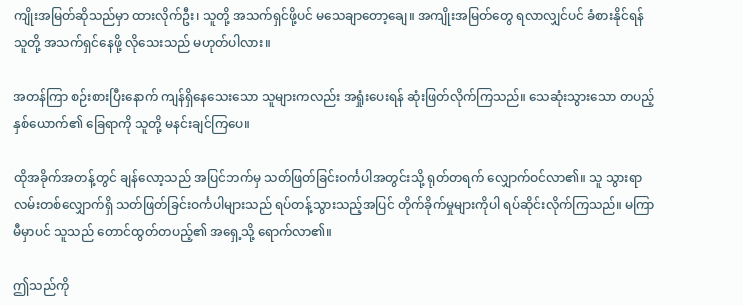ကျိုးအမြတ်ဆိုသည်မှာ ထားလိုက်ဦး၊ သူတို့ အသက်ရှင်ဖို့ပင် မသေချာတော့ချေ။ အကျိုးအမြတ်တွေ ရလာလျှင်ပင် ခံစားနိုင်ရန် သူတို့ အသက်ရှင်နေဖို့ လိုသေးသည် မဟုတ်ပါလား။

အတန်ကြာ စဉ်းစားပြီးနောက် ကျန်ရှိနေသေးသော သူများကလည်း အရှုံးပေးရန် ဆုံးဖြတ်လိုက်ကြသည်။ သေဆုံးသွားသော တပည့်နှစ်ယောက်၏ ခြေရာကို သူတို့ မနင်းချင်ကြပေ။

ထိုအခိုက်အတန့်တွင် ချန်လော့သည် အပြင်ဘက်မှ သတ်ဖြတ်ခြင်းဝင်္ကပါအတွင်းသို့ ရုတ်တရက် လျှောက်ဝင်လာ၏။ သူ သွားရာလမ်းတစ်လျှောက်ရှိ သတ်ဖြတ်ခြင်းဝင်္ကပါများသည် ရပ်တန့်သွားသည့်အပြင် တိုက်ခိုက်မှုများကိုပါ ရပ်ဆိုင်းလိုက်ကြသည်။ မကြာမီမှာပင် သူသည် တောင်ထွတ်တပည့်၏ အရှေ့သို့ ရောက်လာ၏။

ဤသည်ကို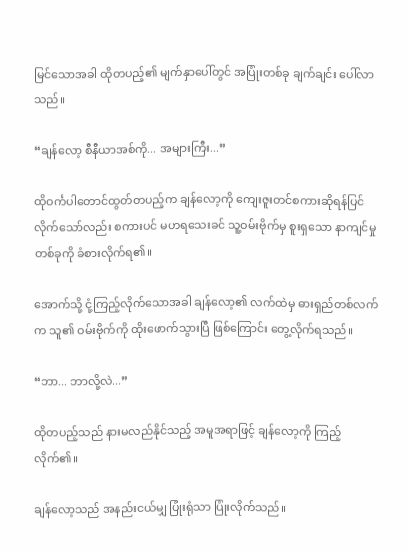မြင်သောအခါ ထိုတပည့်၏ မျက်နှာပေါ်တွင် အပြုံးတစ်ခု ချက်ချင်း ပေါ်လာသည်။

“ချန်လော့ စီနီယာအစ်ကို... အများကြီး...”

ထိုဝင်္ကပါတောင်ထွတ်တပည့်က ချန်လော့ကို ကျေးဇူးတင်စကားဆိုရန်ပြင်လိုက်သော်လည်း စကားပင် မဟရသေးခင် သူ့ဝမ်းဗိုက်မှ စူးရှသော နာကျင်မှုတစ်ခုကို ခံစားလိုက်ရ၏။

အောက်သို့ ငုံ့ကြည့်လိုက်သောအခါ ချန်လော့၏ လက်ထဲမှ ဓားရှည်တစ်လက်က သူ၏ ဝမ်းဗိုက်ကို ထိုးဖောက်သွားပြီ ဖြစ်ကြောင်း တွေ့လိုက်ရသည်။

“ဘာ... ဘာလို့လဲ...”

ထိုတပည့်သည် နားမလည်နိုင်သည့် အမူအရာဖြင့် ချန်လော့ကို ကြည့်လိုက်၏။

ချန်လော့သည် အနည်းငယ်မျှ ပြုံးရုံသာ ပြုံးလိုက်သည်။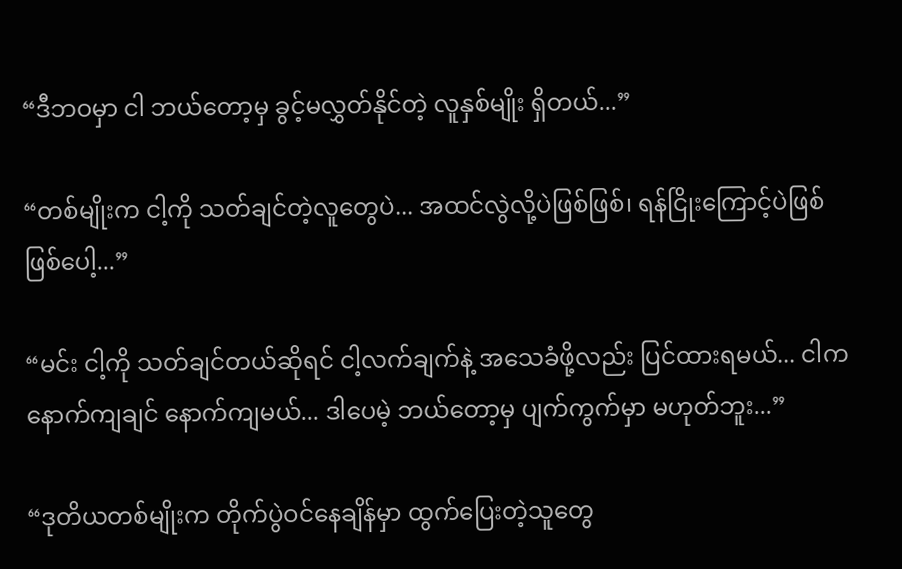“ဒီဘဝမှာ ငါ ဘယ်တော့မှ ခွင့်မလွှတ်နိုင်တဲ့ လူနှစ်မျိုး ရှိတယ်...”

“တစ်မျိုးက ငါ့ကို သတ်ချင်တဲ့လူတွေပဲ... အထင်လွဲလို့ပဲဖြစ်ဖြစ်၊ ရန်ငြိုးကြောင့်ပဲဖြစ်ဖြစ်ပေါ့...”

“မင်း ငါ့ကို သတ်ချင်တယ်ဆိုရင် ငါ့လက်ချက်နဲ့ အသေခံဖို့လည်း ပြင်ထားရမယ်... ငါက နောက်ကျချင် နောက်ကျမယ်... ဒါပေမဲ့ ဘယ်တော့မှ ပျက်ကွက်မှာ မဟုတ်ဘူး...”

“ဒုတိယတစ်မျိုးက တိုက်ပွဲဝင်နေချိန်မှာ ထွက်ပြေးတဲ့သူတွေ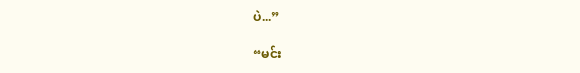ပဲ...”

“မင်း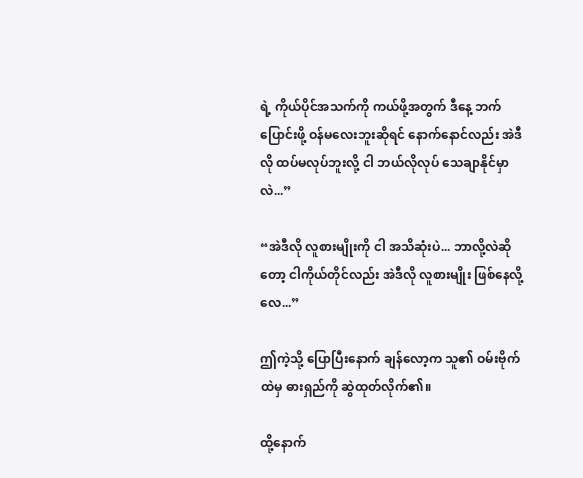ရဲ့ ကိုယ်ပိုင်အသက်ကို ကယ်ဖို့အတွက် ဒီနေ့ ဘက်ပြောင်းဖို့ ဝန်မလေးဘူးဆိုရင် နောက်နောင်လည်း အဲဒီလို ထပ်မလုပ်ဘူးလို့ ငါ ဘယ်လိုလုပ် သေချာနိုင်မှာလဲ...”

“အဲဒီလို လူစားမျိုးကို ငါ အသိဆုံးပဲ... ဘာလို့လဲဆိုတော့ ငါကိုယ်တိုင်လည်း အဲဒီလို လူစားမျိုး ဖြစ်နေလို့လေ...”

ဤကဲ့သို့ ပြောပြီးနောက် ချန်လော့က သူ၏ ဝမ်းဗိုက်ထဲမှ ဓားရှည်ကို ဆွဲထုတ်လိုက်၏။

ထို့နောက်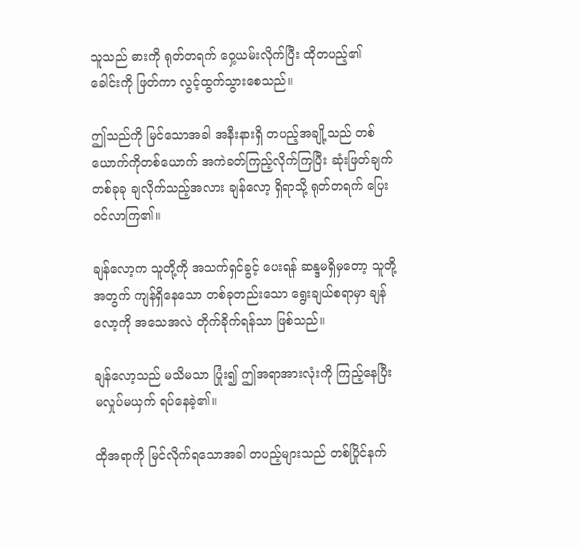သူသည် ဓားကို ရုတ်တရက် ဝှေ့ယမ်းလိုက်ပြီး ထိုတပည့်၏ ခေါင်းကို ဖြတ်ကာ လွင့်ထွက်သွားစေသည်။

ဤသည်ကို မြင်သောအခါ အနီးနားရှိ တပည့်အချို့သည် တစ်ယောက်ကိုတစ်ယောက် အကဲခတ်ကြည့်လိုက်ကြပြီး ဆုံးဖြတ်ချက် တစ်ခုခု ချလိုက်သည့်အလား ချန်လော့ ရှိရာသို့ ရုတ်တရက် ပြေးဝင်လာကြ၏။

ချန်လော့က သူတို့ကို အသက်ရှင်ခွင့် ပေးရန် ဆန္ဒမရှိမှတော့ သူတို့အတွက် ကျန်ရှိနေသော တစ်ခုတည်းသော ရွေးချယ်စရာမှာ ချန်လော့ကို အသေအလဲ တိုက်ခိုက်ရန်သာ ဖြစ်သည်။

ချန်လော့သည် မသိမသာ ပြုံး၍ ဤအရာအားလုံးကို ကြည့်နေပြီး မလှုပ်မယှက် ရပ်နေခဲ့၏။

ထိုအရာကို မြင်လိုက်ရသောအခါ တပည့်များသည် တစ်ပြိုင်နက်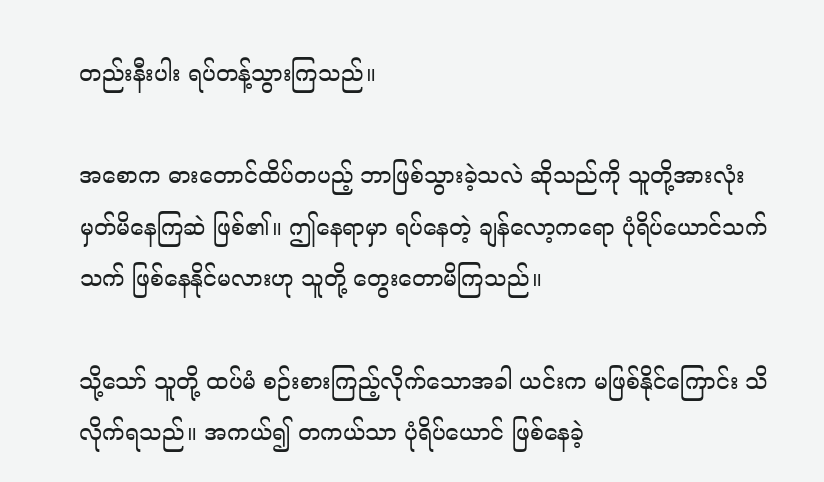တည်းနီးပါး ရပ်တန့်သွားကြသည်။

အစောက ဓားတောင်ထိပ်တပည့် ဘာဖြစ်သွားခဲ့သလဲ ဆိုသည်ကို သူတို့အားလုံး မှတ်မိနေကြဆဲ ဖြစ်၏။ ဤနေရာမှာ ရပ်နေတဲ့ ချန်လော့ကရော ပုံရိပ်ယောင်သက်သက် ဖြစ်နေနိုင်မလားဟု သူတို့ တွေးတောမိကြသည်။

သို့သော် သူတို့ ထပ်မံ စဉ်းစားကြည့်လိုက်သောအခါ ယင်းက မဖြစ်နိုင်ကြောင်း သိလိုက်ရသည်။ အကယ်၍ တကယ်သာ ပုံရိပ်ယောင် ဖြစ်နေခဲ့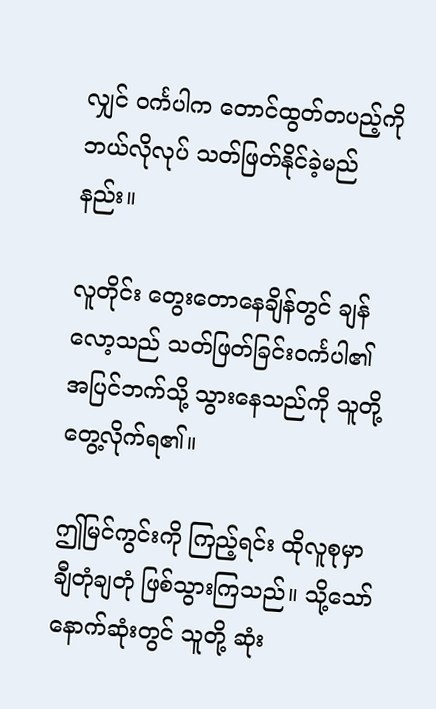လျှင် ဝင်္ကပါက တောင်ထွတ်တပည့်ကို ဘယ်လိုလုပ် သတ်ဖြတ်နိုင်ခဲ့မည်နည်း။

လူတိုင်း တွေးတောနေချိန်တွင် ချန်လော့သည် သတ်ဖြတ်ခြင်းဝင်္ကပါ၏ အပြင်ဘက်သို့ သွားနေသည်ကို သူတို့ တွေ့လိုက်ရ၏။

ဤမြင်ကွင်းကို ကြည့်ရင်း ထိုလူစုမှာ ချီတုံချတုံ ဖြစ်သွားကြသည်။ သို့သော် နောက်ဆုံးတွင် သူတို့ ဆုံး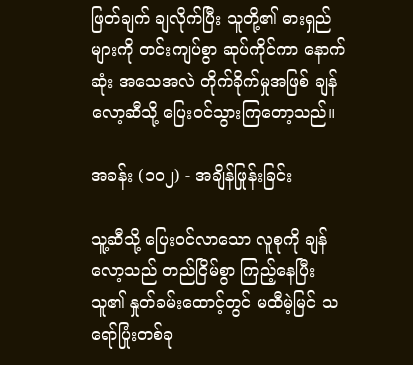ဖြတ်ချက် ချလိုက်ပြီး သူတို့၏ ဓားရှည်များကို တင်းကျပ်စွာ ဆုပ်ကိုင်ကာ နောက်ဆုံး အသေအလဲ တိုက်ခိုက်မှုအဖြစ် ချန်လော့ဆီသို့ ပြေးဝင်သွားကြတော့သည်။

အခန်း (၁၀၂) - အချိန်ဖြုန်းခြင်း

သူ့ဆီသို့ ပြေးဝင်လာသော လူစုကို ချန်လော့သည် တည်ငြိမ်စွာ ကြည့်နေပြီး သူ၏ နှုတ်ခမ်းထောင့်တွင် မထီမဲ့မြင် သရော်ပြုံးတစ်ခု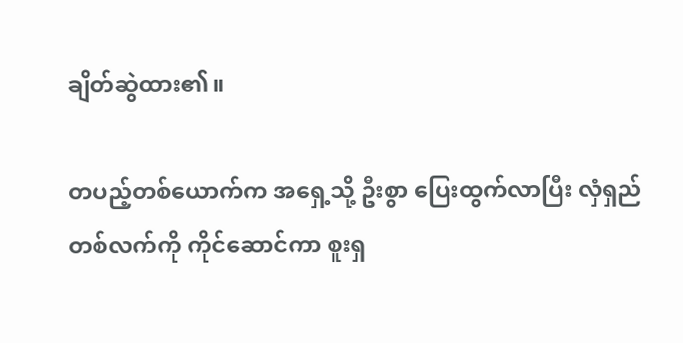ချိတ်ဆွဲထား၏။

တပည့်တစ်ယောက်က အရှေ့သို့ ဦးစွာ ပြေးထွက်လာပြီး လှံရှည်တစ်လက်ကို ကိုင်ဆောင်ကာ စူးရှ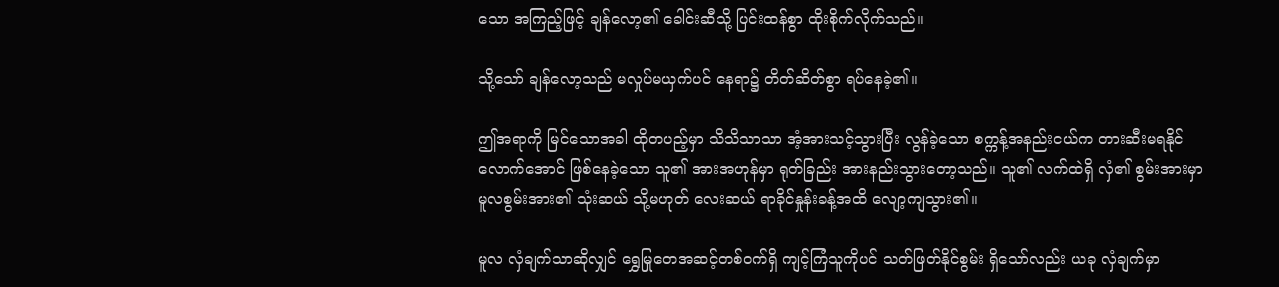သော အကြည့်ဖြင့် ချန်လော့၏ ခေါင်းဆီသို့ ပြင်းထန်စွာ ထိုးစိုက်လိုက်သည်။

သို့သော် ချန်လော့သည် မလှုပ်မယှက်ပင် နေရာ၌ တိတ်ဆိတ်စွာ ရပ်နေခဲ့၏။

ဤအရာကို မြင်သောအခါ ထိုတပည့်မှာ သိသိသာသာ အံ့အားသင့်သွားပြီး လွန်ခဲ့သော စက္ကန့်အနည်းငယ်က တားဆီးမရနိုင်လောက်အောင် ဖြစ်နေခဲ့သော သူ၏ အားအဟုန်မှာ ရုတ်ခြည်း အားနည်းသွားတော့သည်။ သူ၏ လက်ထဲရှိ လှံ၏ စွမ်းအားမှာ မူလစွမ်းအား၏ သုံးဆယ် သို့မဟုတ် လေးဆယ် ရာခိုင်နှုန်းခန့်အထိ လျော့ကျသွား၏။

မူလ လှံချက်သာဆိုလျှင် ရွှေမြုတေအဆင့်တစ်ဝက်ရှိ ကျင့်ကြံသူကိုပင် သတ်ဖြတ်နိုင်စွမ်း ရှိသော်လည်း ယခု လှံချက်မှာ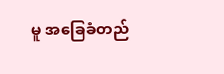မူ အခြေခံတည်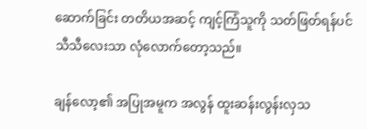ဆောက်ခြင်း တတိယအဆင့် ကျင့်ကြံသူကို သတ်ဖြတ်ရန်ပင် သီသီလေးသာ လုံလောက်တော့သည်။

ချန်လော့၏ အပြုအမူက အလွန် ထူးဆန်းလွန်းလှသ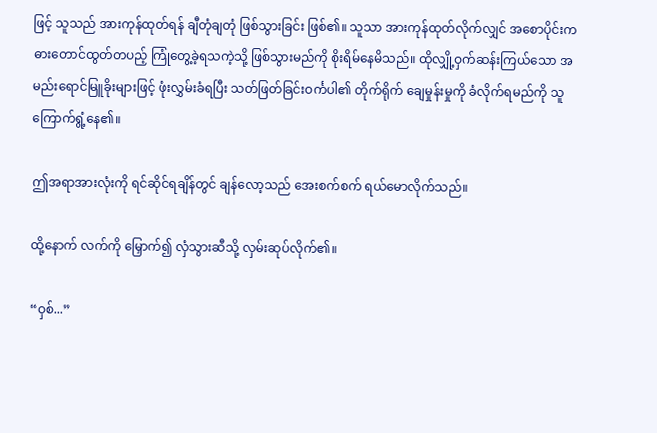ဖြင့် သူသည် အားကုန်ထုတ်ရန် ချီတုံချတုံ ဖြစ်သွားခြင်း ဖြစ်၏။ သူသာ အားကုန်ထုတ်လိုက်လျှင် အစောပိုင်းက ဓားတောင်ထွတ်တပည့် ကြုံတွေ့ခဲ့ရသကဲ့သို့ ဖြစ်သွားမည်ကို စိုးရိမ်နေမိသည်။ ထိုလျှို့ဝှက်ဆန်းကြယ်သော အမည်းရောင်မြူခိုးများဖြင့် ဖုံးလွှမ်းခံရပြီး သတ်ဖြတ်ခြင်းဝင်္ကပါ၏ တိုက်ရိုက် ချေမှုန်းမှုကို ခံလိုက်ရမည်ကို သူ ကြောက်ရွံ့နေ၏။

ဤအရာအားလုံးကို ရင်ဆိုင်ရချိန်တွင် ချန်လော့သည် အေးစက်စက် ရယ်မောလိုက်သည်။

ထို့နောက် လက်ကို မြှောက်၍ လှံသွားဆီသို့ လှမ်းဆုပ်လိုက်၏။

“ဝှစ်...”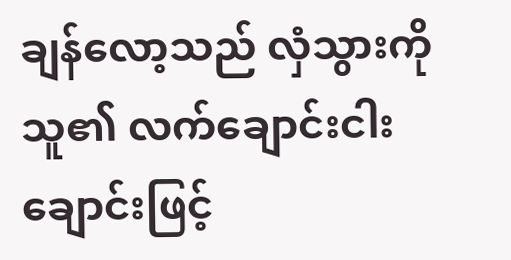ချန်လော့သည် လှံသွားကို သူ၏ လက်ချောင်းငါးချောင်းဖြင့်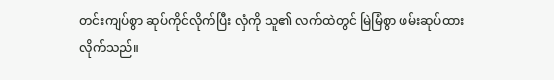တင်းကျပ်စွာ ဆုပ်ကိုင်လိုက်ပြီး လှံကို သူ၏ လက်ထဲတွင် မြဲမြံစွာ ဖမ်းဆုပ်ထားလိုက်သည်။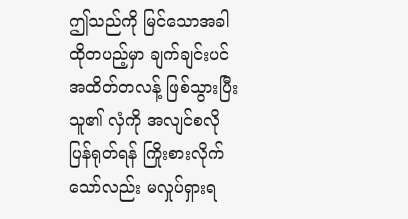ဤသည်ကို မြင်သောအခါ ထိုတပည့်မှာ ချက်ချင်းပင် အထိတ်တလန့် ဖြစ်သွားပြီး သူ၏ လှံကို အလျင်စလို ပြန်ရုတ်ရန် ကြိုးစားလိုက်သော်လည်း မလှုပ်ရှားရ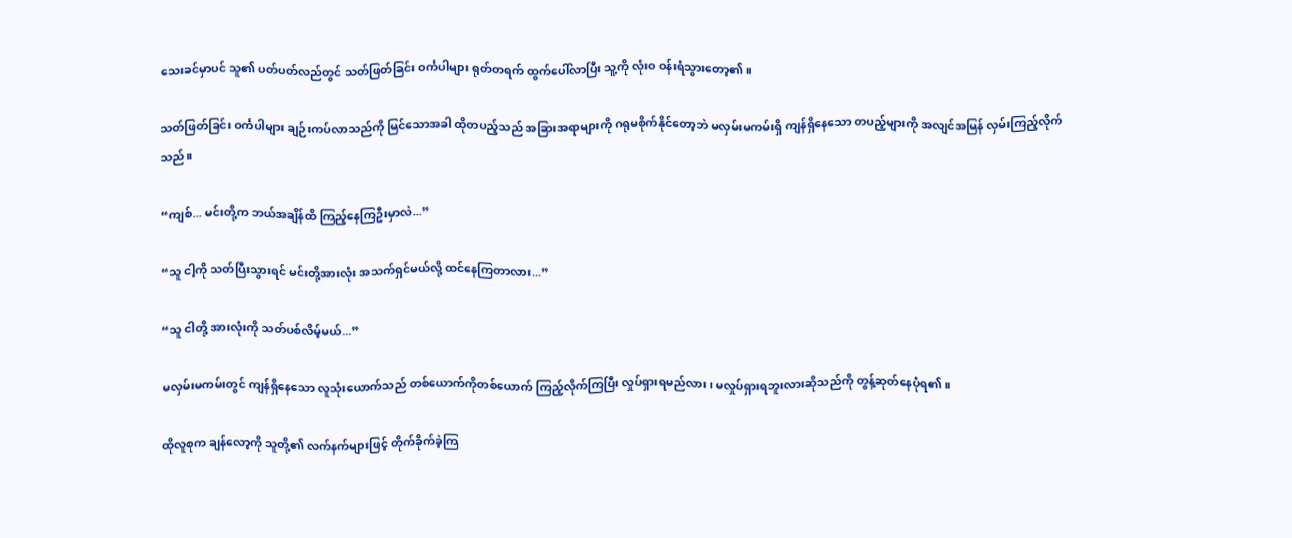သေးခင်မှာပင် သူ၏ ပတ်ပတ်လည်တွင် သတ်ဖြတ်ခြင်း ဝင်္ကပါများ ရုတ်တရက် ထွက်ပေါ်လာပြီး သူ့ကို လုံးဝ ဝန်းရံသွားတော့၏။

သတ်ဖြတ်ခြင်း ဝင်္ကပါများ ချဉ်းကပ်လာသည်ကို မြင်သောအခါ ထိုတပည့်သည် အခြားအရာများကို ဂရုမစိုက်နိုင်တော့ဘဲ မလှမ်းမကမ်းရှိ ကျန်ရှိနေသော တပည့်များကို အလျင်အမြန် လှမ်းကြည့်လိုက်သည်။

“ကျစ်... မင်းတို့က ဘယ်အချိန်ထိ ကြည့်နေကြဦးမှာလဲ...”

“သူ ငါ့ကို သတ်ပြီးသွားရင် မင်းတို့အားလုံး အသက်ရှင်မယ်လို့ ထင်နေကြတာလား...”

“သူ ငါတို့ အားလုံးကို သတ်ပစ်လိမ့်မယ်...”

မလှမ်းမကမ်းတွင် ကျန်ရှိနေသော လူသုံးယောက်သည် တစ်ယောက်ကိုတစ်ယောက် ကြည့်လိုက်ကြပြီး လှုပ်ရှားရမည်လား၊ မလှုပ်ရှားရဘူးလားဆိုသည်ကို တွန့်ဆုတ်နေပုံရ၏။

ထိုလူစုက ချန်လော့ကို သူတို့၏ လက်နက်များဖြင့် တိုက်ခိုက်ခဲ့ကြ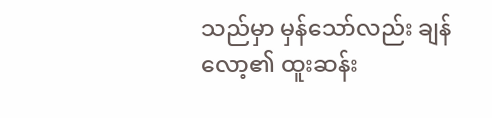သည်မှာ မှန်သော်လည်း ချန်လော့၏ ထူးဆန်း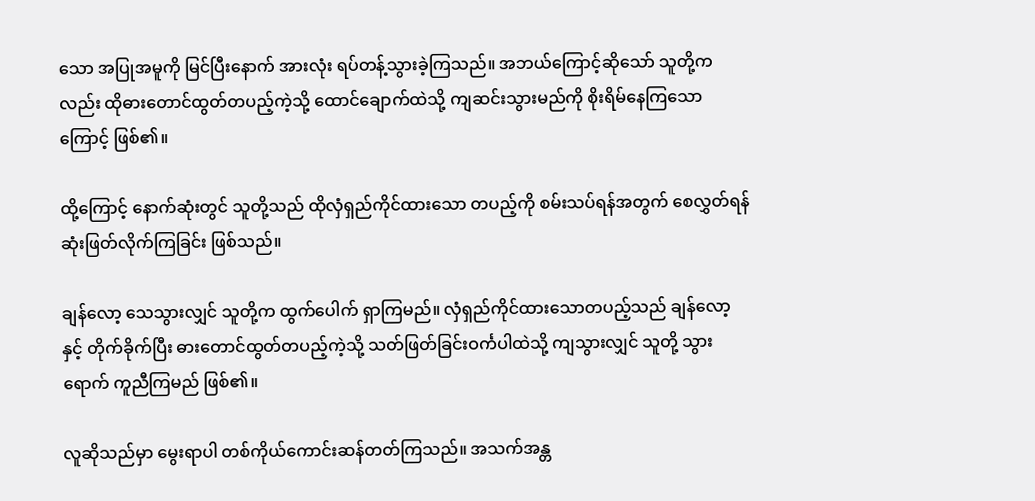သော အပြုအမူကို မြင်ပြီးနောက် အားလုံး ရပ်တန့်သွားခဲ့ကြသည်။ အဘယ်ကြောင့်ဆိုသော် သူတို့ကလည်း ထိုဓားတောင်ထွတ်တပည့်ကဲ့သို့ ထောင်ချောက်ထဲသို့ ကျဆင်းသွားမည်ကို စိုးရိမ်နေကြသောကြောင့် ဖြစ်၏။

ထို့ကြောင့် နောက်ဆုံးတွင် သူတို့သည် ထိုလှံရှည်ကိုင်ထားသော တပည့်ကို စမ်းသပ်ရန်အတွက် စေလွှတ်ရန် ဆုံးဖြတ်လိုက်ကြခြင်း ဖြစ်သည်။

ချန်လော့ သေသွားလျှင် သူတို့က ထွက်ပေါက် ရှာကြမည်။ လှံရှည်ကိုင်ထားသောတပည့်သည် ချန်လော့နှင့် တိုက်ခိုက်ပြီး ဓားတောင်ထွတ်တပည့်ကဲ့သို့ သတ်ဖြတ်ခြင်းဝင်္ကပါထဲသို့ ကျသွားလျှင် သူတို့ သွားရောက် ကူညီကြမည် ဖြစ်၏။

လူဆိုသည်မှာ မွေးရာပါ တစ်ကိုယ်ကောင်းဆန်တတ်ကြသည်။ အသက်အန္တ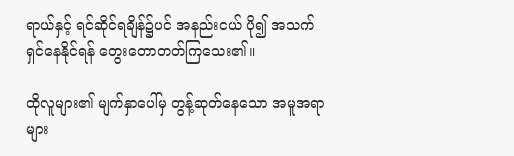ရာယ်နှင့် ရင်ဆိုင်ရချိန်၌ပင် အနည်းငယ် ပို၍ အသက်ရှင်နေနိုင်ရန် တွေးတောတတ်ကြသေး၏။

ထိုလူများ၏ မျက်နှာပေါ်မှ တွန့်ဆုတ်နေသော အမူအရာများ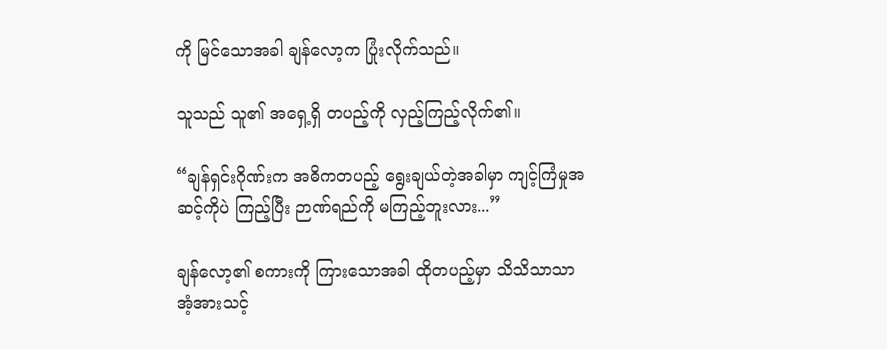ကို မြင်သောအခါ ချန်လော့က ပြုံးလိုက်သည်။

သူသည် သူ၏ အရှေ့ရှိ တပည့်ကို လှည့်ကြည့်လိုက်၏။

“ချန်ရှင်းဂိုဏ်းက အဓိကတပည့် ရွေးချယ်တဲ့အခါမှာ ကျင့်ကြံမှုအဆင့်ကိုပဲ ကြည့်ပြီး ဉာဏ်ရည်ကို မကြည့်ဘူးလား...”

ချန်လော့၏ စကားကို ကြားသောအခါ ထိုတပည့်မှာ သိသိသာသာ အံ့အားသင့်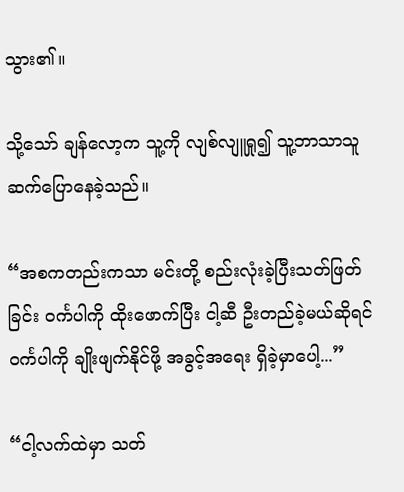သွား၏။

သို့သော် ချန်လော့က သူ့ကို လျစ်လျူရှု၍ သူ့ဘာသာသူ ဆက်ပြောနေခဲ့သည်။

“အစကတည်းကသာ မင်းတို့ စည်းလုံးခဲ့ပြီးသတ်ဖြတ်ခြင်း ဝင်္ကပါကို ထိုးဖောက်ပြီး ငါ့ဆီ ဦးတည်ခဲ့မယ်ဆိုရင် ဝင်္ကပါကို ချိုးဖျက်နိုင်ဖို့ အခွင့်အရေး ရှိခဲ့မှာပေါ့...”

“ငါ့လက်ထဲမှာ သတ်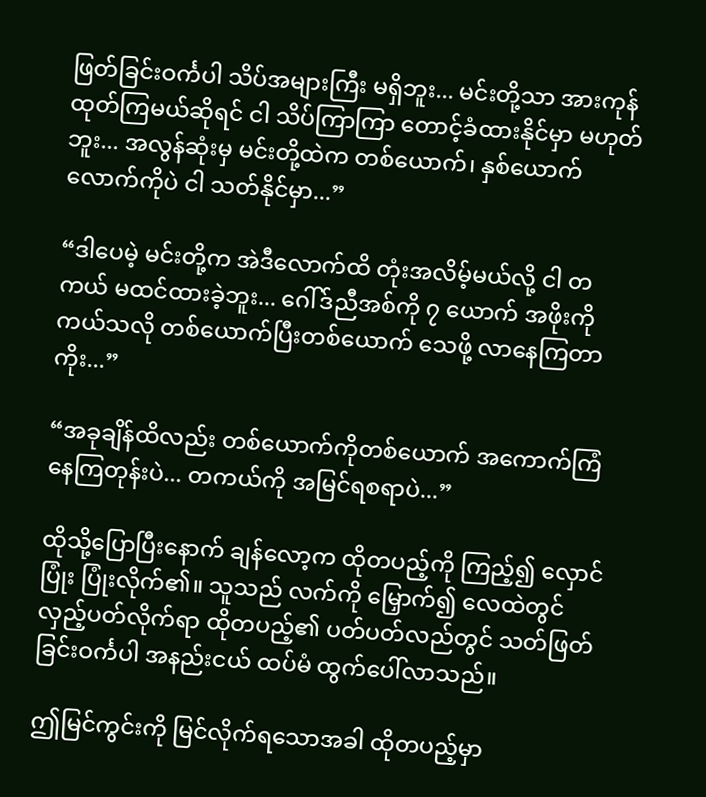ဖြတ်ခြင်းဝင်္ကပါ သိပ်အများကြီး မရှိဘူး... မင်းတို့သာ အားကုန်ထုတ်ကြမယ်ဆိုရင် ငါ သိပ်ကြာကြာ တောင့်ခံထားနိုင်မှာ မဟုတ်ဘူး... အလွန်ဆုံးမှ မင်းတို့ထဲက တစ်ယောက်၊ နှစ်ယောက်လောက်ကိုပဲ ငါ သတ်နိုင်မှာ...”

“ဒါပေမဲ့ မင်းတို့က အဲဒီလောက်ထိ တုံးအလိမ့်မယ်လို့ ငါ တကယ် မထင်ထားခဲ့ဘူး... ဂေါ်ဒ်ညီအစ်ကို ၇ ယောက် အဖိုးကို ကယ်သလို တစ်ယောက်ပြီးတစ်ယောက် သေဖို့ လာနေကြတာကိုး...”

“အခုချိန်ထိလည်း တစ်ယောက်ကိုတစ်ယောက် အကောက်ကြံနေကြတုန်းပဲ... တကယ်ကို အမြင်ရစရာပဲ...”

ထိုသို့ပြောပြီးနောက် ချန်လော့က ထိုတပည့်ကို ကြည့်၍ လှောင်ပြုံး ပြုံးလိုက်၏။ သူသည် လက်ကို မြှောက်၍ လေထဲတွင် လှည့်ပတ်လိုက်ရာ ထိုတပည့်၏ ပတ်ပတ်လည်တွင် သတ်ဖြတ်ခြင်းဝင်္ကပါ အနည်းငယ် ထပ်မံ ထွက်ပေါ်လာသည်။

ဤမြင်ကွင်းကို မြင်လိုက်ရသောအခါ ထိုတပည့်မှာ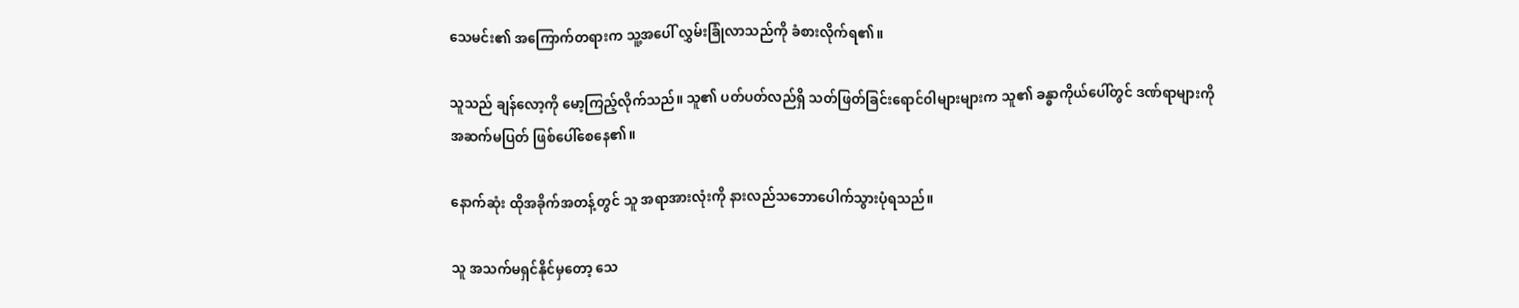သေမင်း၏ အကြောက်တရားက သူ့အပေါ် လွှမ်းခြုံလာသည်ကို ခံစားလိုက်ရ၏။

သူသည် ချန်လော့ကို မော့ကြည့်လိုက်သည်။ သူ၏ ပတ်ပတ်လည်ရှိ သတ်ဖြတ်ခြင်းရောင်ဝါများများက သူ၏ ခန္ဓာကိုယ်ပေါ်တွင် ဒဏ်ရာများကို အဆက်မပြတ် ဖြစ်ပေါ်စေနေ၏။

နောက်ဆုံး ထိုအခိုက်အတန့်တွင် သူ အရာအားလုံးကို နားလည်သဘောပေါက်သွားပုံရသည်။

သူ အသက်မရှင်နိုင်မှတော့ သေ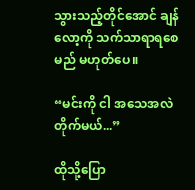သွားသည့်တိုင်အောင် ချန်လော့ကို သက်သာရာရစေမည် မဟုတ်ပေ။

“မင်းကို ငါ အသေအလဲ တိုက်မယ်...”

ထိုသို့ပြော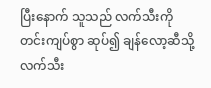ပြီးနောက် သူသည် လက်သီးကို တင်းကျပ်စွာ ဆုပ်၍ ချန်လော့ဆီသို့ လက်သီး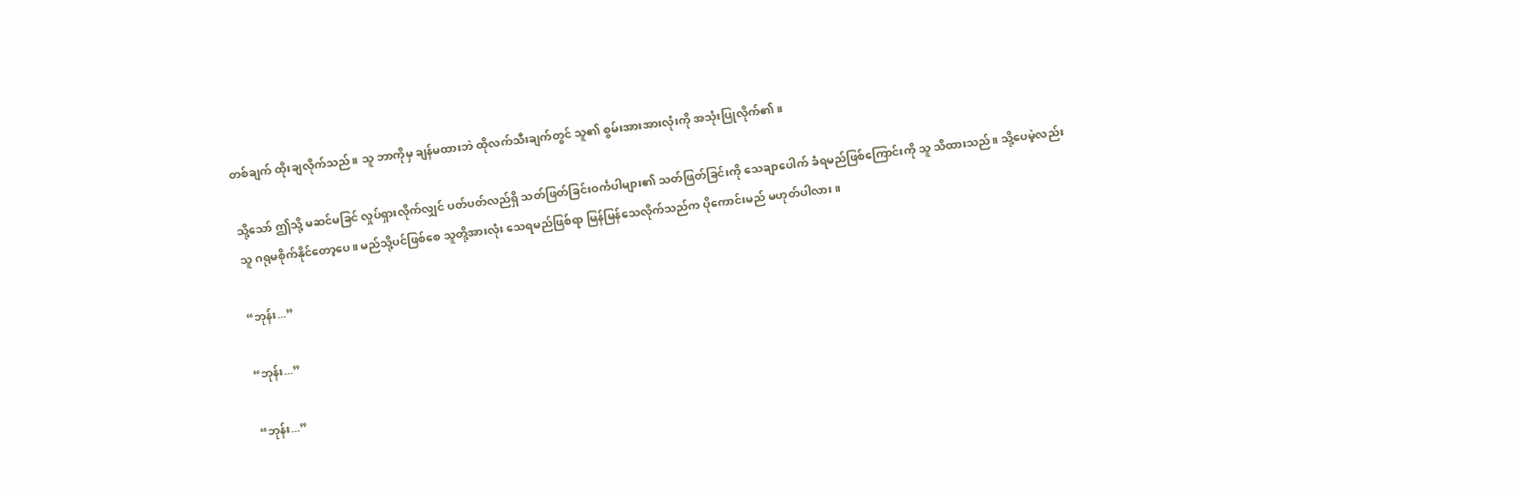တစ်ချက် ထိုးချလိုက်သည်။ သူ ဘာကိုမှ ချန်မထားဘဲ ထိုလက်သီးချက်တွင် သူ၏ စွမ်းအားအားလုံးကို အသုံးပြုလိုက်၏။

သို့သော် ဤသို့ မဆင်မခြင် လှုပ်ရှားလိုက်လျှင် ပတ်ပတ်လည်ရှိ သတ်ဖြတ်ခြင်းဝင်္ကပါများ၏ သတ်ဖြတ်ခြင်းကို သေချာပေါက် ခံရမည်ဖြစ်ကြောင်းကို သူ သိထားသည်။ သို့ပေမဲ့လည်း သူ ဂရုမစိုက်နိုင်တော့ပေ။ မည်သို့ပင်ဖြစ်စေ သူတို့အားလုံး သေရမည်ဖြစ်ရာ မြန်မြန်သေလိုက်သည်က ပိုကောင်းမည် မဟုတ်ပါလား။

“ဘုန်း...”

“ဘုန်း...”

“ဘုန်း...”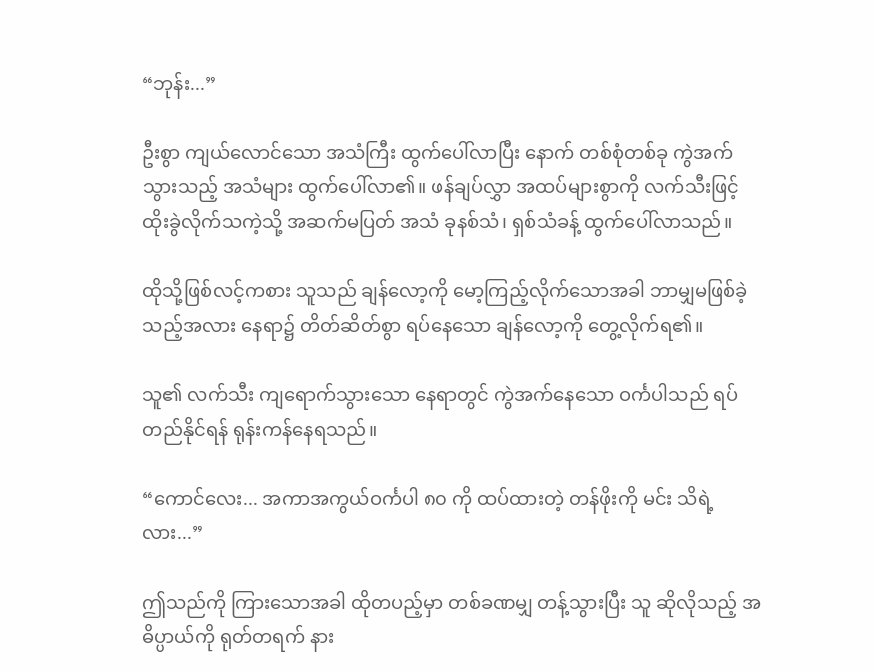“ဘုန်း...”

ဦးစွာ ကျယ်လောင်သော အသံကြီး ထွက်ပေါ်လာပြီး နောက် တစ်စုံတစ်ခု ကွဲအက်သွားသည့် အသံများ ထွက်ပေါ်လာ၏။ ဖန်ချပ်လွှာ အထပ်များစွာကို လက်သီးဖြင့် ထိုးခွဲလိုက်သကဲ့သို့ အဆက်မပြတ် အသံ ခုနစ်သံ၊ ရှစ်သံခန့် ထွက်ပေါ်လာသည်။

ထိုသို့ဖြစ်လင့်ကစား သူသည် ချန်လော့ကို မော့ကြည့်လိုက်သောအခါ ဘာမျှမဖြစ်ခဲ့သည့်အလား နေရာ၌ တိတ်ဆိတ်စွာ ရပ်နေသော ချန်လော့ကို တွေ့လိုက်ရ၏။

သူ၏ လက်သီး ကျရောက်သွားသော နေရာတွင် ကွဲအက်နေသော ဝင်္ကပါသည် ရပ်တည်နိုင်ရန် ရုန်းကန်နေရသည်။

“ကောင်လေး... အကာအကွယ်ဝင်္ကပါ ၈၀ ကို ထပ်ထားတဲ့ တန်ဖိုးကို မင်း သိရဲ့လား...”

ဤသည်ကို ကြားသောအခါ ထိုတပည့်မှာ တစ်ခဏမျှ တန့်သွားပြီး သူ ဆိုလိုသည့် အဓိပ္ပာယ်ကို ရုတ်တရက် နား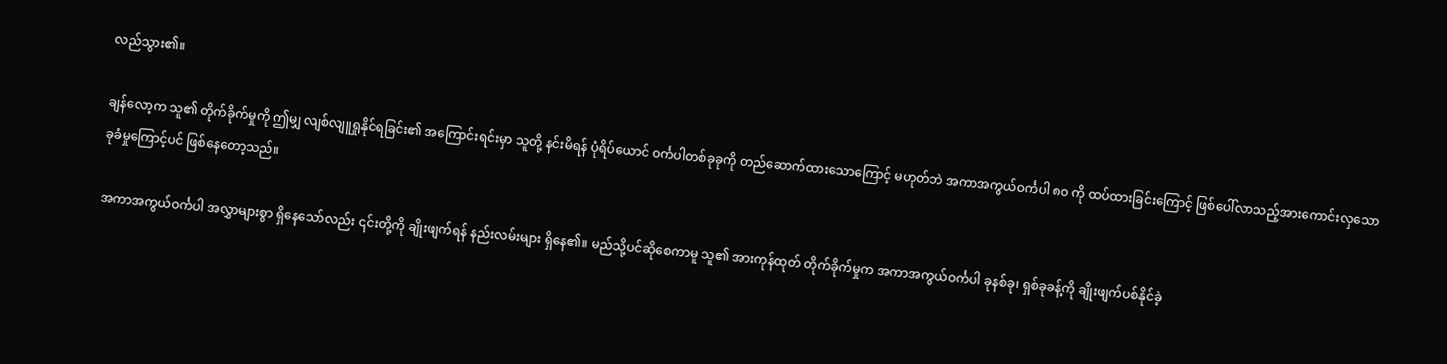လည်သွား၏။

ချန်လော့က သူ၏ တိုက်ခိုက်မှုကို ဤမျှ လျစ်လျူရှုနိုင်ရခြင်း၏ အကြောင်းရင်းမှာ သူတို့ နင်းမိရန် ပုံရိပ်ယောင် ဝင်္ကပါတစ်ခုခုကို တည်ဆောက်ထားသောကြောင့် မဟုတ်ဘဲ အကာအကွယ်ဝင်္ကပါ ၈၀ ကို ထပ်ထားခြင်းကြောင့် ဖြစ်ပေါ်လာသည့်အားကောင်းလှသော ခုခံမှုကြောင့်ပင် ဖြစ်နေတော့သည်။

အကာအကွယ်ဝင်္ကပါ အလွှာများစွာ ရှိနေသော်လည်း ၎င်းတို့ကို ချိုးဖျက်ရန် နည်းလမ်းများ ရှိနေ၏။ မည်သို့ပင်ဆိုစေကာမူ သူ၏ အားကုန်ထုတ် တိုက်ခိုက်မှုက အကာအကွယ်ဝင်္ကပါ ခုနစ်ခု၊ ရှစ်ခုခန့်ကို ချိုးဖျက်ပစ်နိုင်ခဲ့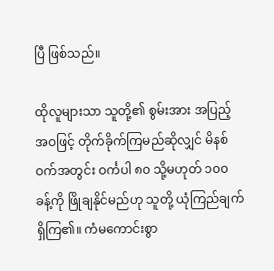ပြီ ဖြစ်သည်။

ထိုလူများသာ သူတို့၏ စွမ်းအား အပြည့်အဝဖြင့် တိုက်ခိုက်ကြမည်ဆိုလျှင် မိနစ်ဝက်အတွင်း ဝင်္ကပါ ၈၀ သို့မဟုတ် ၁၀၀ ခန့်ကို ဖြိုချနိုင်မည်ဟု သူတို့ ယုံကြည်ချက် ရှိကြ၏။ ကံမကောင်းစွာ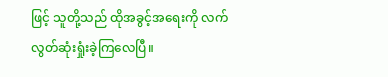ဖြင့် သူတို့သည် ထိုအခွင့်အရေးကို လက်လွတ်ဆုံးရှုံးခဲ့ကြလေပြီ။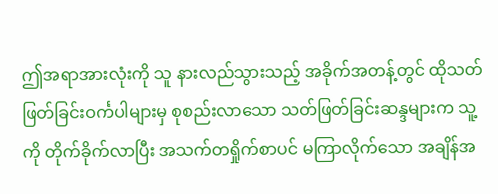ဤအရာအားလုံးကို သူ နားလည်သွားသည့် အခိုက်အတန့်တွင် ထိုသတ်ဖြတ်ခြင်းဝင်္ကပါများမှ စုစည်းလာသော သတ်ဖြတ်ခြင်းဆန္ဒများက သူ့ကို တိုက်ခိုက်လာပြီး အသက်တရှိုက်စာပင် မကြာလိုက်သော အချိန်အ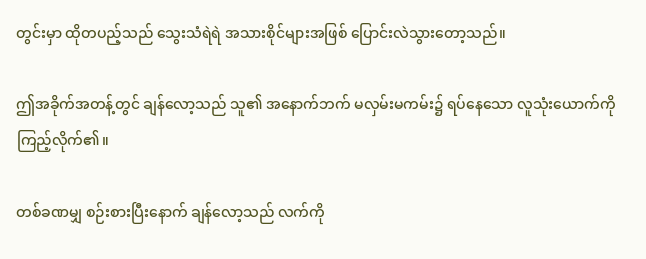တွင်းမှာ ထိုတပည့်သည် သွေးသံရဲရဲ အသားစိုင်များအဖြစ် ပြောင်းလဲသွားတော့သည်။

ဤအခိုက်အတန့်တွင် ချန်လော့သည် သူ၏ အနောက်ဘက် မလှမ်းမကမ်း၌ ရပ်နေသော လူသုံးယောက်ကို ကြည့်လိုက်၏။

တစ်ခဏမျှ စဉ်းစားပြီးနောက် ချန်လော့သည် လက်ကို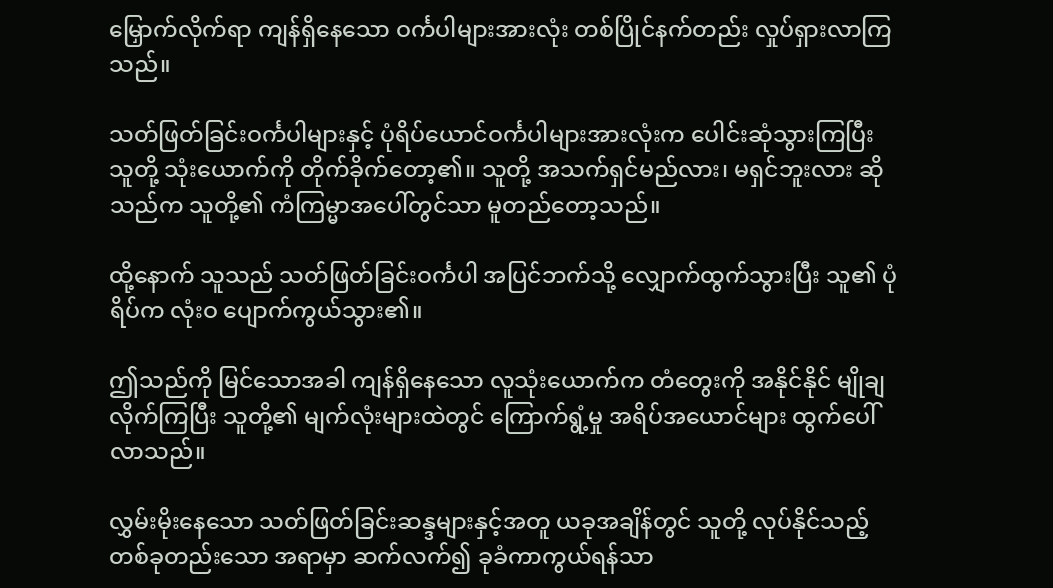မြှောက်လိုက်ရာ ကျန်ရှိနေသော ဝင်္ကပါများအားလုံး တစ်ပြိုင်နက်တည်း လှုပ်ရှားလာကြသည်။

သတ်ဖြတ်ခြင်းဝင်္ကပါများနှင့် ပုံရိပ်ယောင်ဝင်္ကပါများအားလုံးက ပေါင်းဆုံသွားကြပြီး သူတို့ သုံးယောက်ကို တိုက်ခိုက်တော့၏။ သူတို့ အသက်ရှင်မည်လား၊ မရှင်ဘူးလား ဆိုသည်က သူတို့၏ ကံကြမ္မာအပေါ်တွင်သာ မူတည်တော့သည်။

ထို့နောက် သူသည် သတ်ဖြတ်ခြင်းဝင်္ကပါ အပြင်ဘက်သို့ လျှောက်ထွက်သွားပြီး သူ၏ ပုံရိပ်က လုံးဝ ပျောက်ကွယ်သွား၏။

ဤသည်ကို မြင်သောအခါ ကျန်ရှိနေသော လူသုံးယောက်က တံတွေးကို အနိုင်နိုင် မျိုချလိုက်ကြပြီး သူတို့၏ မျက်လုံးများထဲတွင် ကြောက်ရွံ့မှု အရိပ်အယောင်များ ထွက်ပေါ်လာသည်။

လွှမ်းမိုးနေသော သတ်ဖြတ်ခြင်းဆန္ဒများနှင့်အတူ ယခုအချိန်တွင် သူတို့ လုပ်နိုင်သည့် တစ်ခုတည်းသော အရာမှာ ဆက်လက်၍ ခုခံကာကွယ်ရန်သာ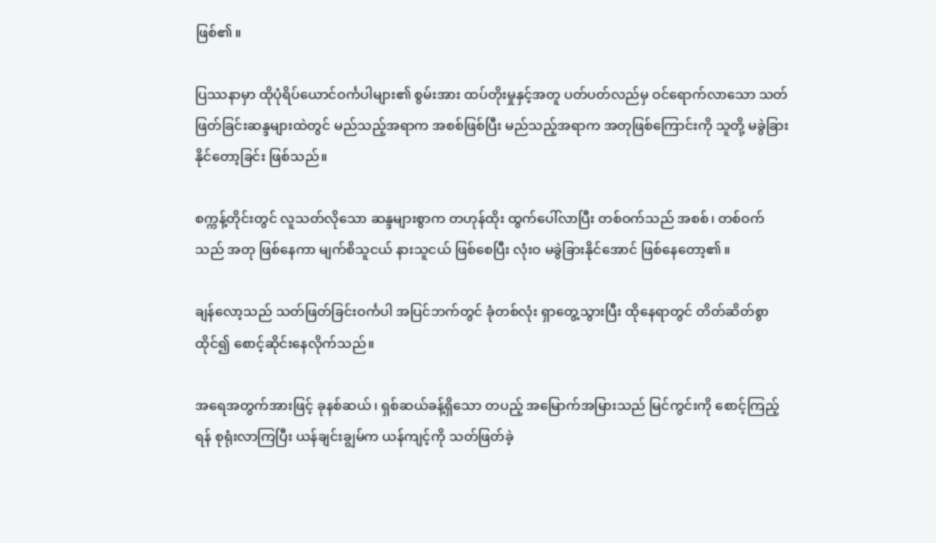ဖြစ်၏။

ပြဿနာမှာ ထိုပုံရိပ်ယောင်ဝင်္ကပါများ၏ စွမ်းအား ထပ်တိုးမှုနှင့်အတူ ပတ်ပတ်လည်မှ ဝင်ရောက်လာသော သတ်ဖြတ်ခြင်းဆန္ဒများထဲတွင် မည်သည့်အရာက အစစ်ဖြစ်ပြီး မည်သည့်အရာက အတုဖြစ်ကြောင်းကို သူတို့ မခွဲခြားနိုင်တော့ခြင်း ဖြစ်သည်။

စက္ကန့်တိုင်းတွင် လူသတ်လိုသော ဆန္ဒများစွာက တဟုန်ထိုး ထွက်ပေါ်လာပြီး တစ်ဝက်သည် အစစ်၊ တစ်ဝက်သည် အတု ဖြစ်နေကာ မျက်စိသူငယ် နားသူငယ် ဖြစ်စေပြီး လုံးဝ မခွဲခြားနိုင်အောင် ဖြစ်နေတော့၏။

ချန်လော့သည် သတ်ဖြတ်ခြင်းဝင်္ကပါ အပြင်ဘက်တွင် ခုံတစ်လုံး ရှာတွေ့သွားပြီး ထိုနေရာတွင် တိတ်ဆိတ်စွာ ထိုင်၍ စောင့်ဆိုင်းနေလိုက်သည်။

အရေအတွက်အားဖြင့် ခုနစ်ဆယ်၊ ရှစ်ဆယ်ခန့်ရှိသော တပည့် အမြောက်အမြားသည် မြင်ကွင်းကို စောင့်ကြည့်ရန် စုရုံးလာကြပြီး ယန်ချင်းချွမ်က ယန်ကျင့်ကို သတ်ဖြတ်ခဲ့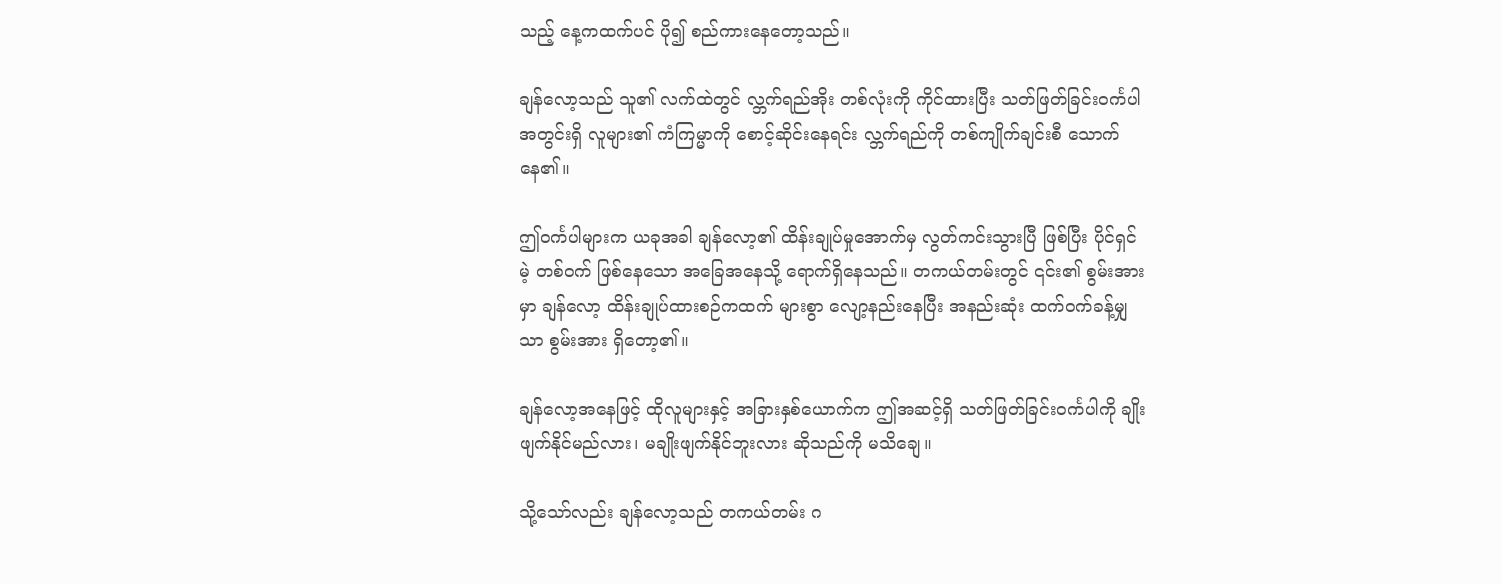သည့် နေ့ကထက်ပင် ပို၍ စည်ကားနေတော့သည်။

ချန်လော့သည် သူ၏ လက်ထဲတွင် လ္ဘက်ရည်အိုး တစ်လုံးကို ကိုင်ထားပြီး သတ်ဖြတ်ခြင်းဝင်္ကပါ အတွင်းရှိ လူများ၏ ကံကြမ္မာကို စောင့်ဆိုင်းနေရင်း လ္ဘက်ရည်ကို တစ်ကျိုက်ချင်းစီ သောက်နေ၏။

ဤဝင်္ကပါများက ယခုအခါ ချန်လော့၏ ထိန်းချုပ်မှုအောက်မှ လွတ်ကင်းသွားပြီ ဖြစ်ပြီး ပိုင်ရှင်မဲ့ တစ်ဝက် ဖြစ်နေသော အခြေအနေသို့ ရောက်ရှိနေသည်။ တကယ်တမ်းတွင် ၎င်း၏ စွမ်းအားမှာ ချန်လော့ ထိန်းချုပ်ထားစဉ်ကထက် များစွာ လျော့နည်းနေပြီး အနည်းဆုံး ထက်ဝက်ခန့်မျှသာ စွမ်းအား ရှိတော့၏။

ချန်လော့အနေဖြင့် ထိုလူများနှင့် အခြားနှစ်ယောက်က ဤအဆင့်ရှိ သတ်ဖြတ်ခြင်းဝင်္ကပါကို ချိုးဖျက်နိုင်မည်လား၊ မချိုးဖျက်နိုင်ဘူးလား ဆိုသည်ကို မသိချေ။

သို့သော်လည်း ချန်လော့သည် တကယ်တမ်း ဂ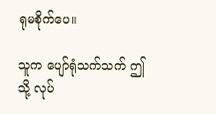ရုမစိုက်ပေ။

သူက ပျော်ရုံသက်သက် ဤသို့ လုပ်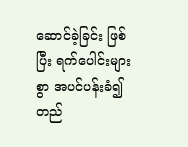ဆောင်ခဲ့ခြင်း ဖြစ်ပြီး ရက်ပေါင်းများစွာ အပင်ပန်းခံ၍ တည်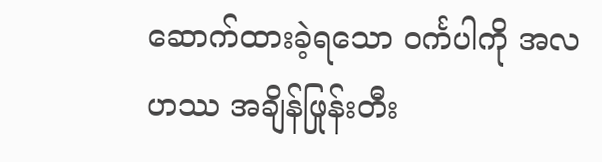ဆောက်ထားခဲ့ရသော ဝင်္ကပါကို အလဟဿ အချိန်ဖြုန်းတီး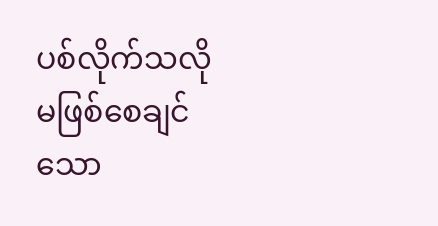ပစ်လိုက်သလို မဖြစ်စေချင်သော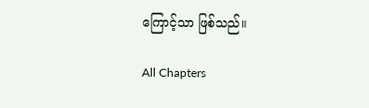ကြောင့်သာ ဖြစ်သည်။

All Chapters